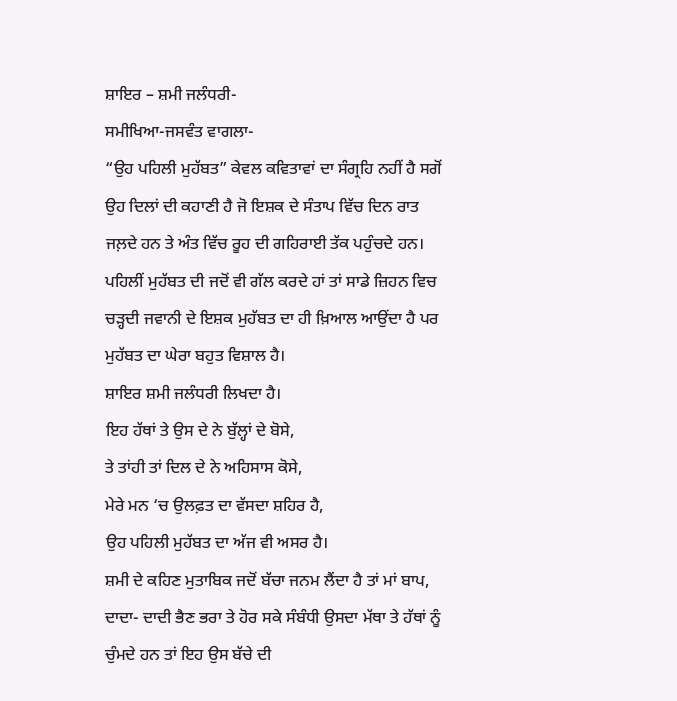ਸ਼ਾਇਰ – ਸ਼ਮੀ ਜਲੰਧਰੀ-
ਸਮੀਖਿਆ-ਜਸਵੰਤ ਵਾਗਲਾ-
“ਉਹ ਪਹਿਲੀ ਮੁਹੱਬਤ” ਕੇਵਲ ਕਵਿਤਾਵਾਂ ਦਾ ਸੰਗ੍ਰਹਿ ਨਹੀਂ ਹੈ ਸਗੋਂ ਉਹ ਦਿਲਾਂ ਦੀ ਕਹਾਣੀ ਹੈ ਜੋ ਇਸ਼ਕ ਦੇ ਸੰਤਾਪ ਵਿੱਚ ਦਿਨ ਰਾਤ ਜਲ਼ਦੇ ਹਨ ਤੇ ਅੰਤ ਵਿੱਚ ਰੂਹ ਦੀ ਗਹਿਰਾਈ ਤੱਕ ਪਹੁੰਚਦੇ ਹਨ। ਪਹਿਲੀਂ ਮੁਹੱਬਤ ਦੀ ਜਦੋਂ ਵੀ ਗੱਲ ਕਰਦੇ ਹਾਂ ਤਾਂ ਸਾਡੇ ਜ਼ਿਹਨ ਵਿਚ ਚੜ੍ਹਦੀ ਜਵਾਨੀ ਦੇ ਇਸ਼ਕ ਮੁਹੱਬਤ ਦਾ ਹੀ ਖ਼ਿਆਲ ਆਉਂਦਾ ਹੈ ਪਰ ਮੁਹੱਬਤ ਦਾ ਘੇਰਾ ਬਹੁਤ ਵਿਸ਼ਾਲ ਹੈ।
ਸ਼ਾਇਰ ਸ਼ਮੀ ਜਲੰਧਰੀ ਲਿਖਦਾ ਹੈ।
ਇਹ ਹੱਥਾਂ ਤੇ ਉਸ ਦੇ ਨੇ ਬੁੱਲ੍ਹਾਂ ਦੇ ਬੋਸੇ,
ਤੇ ਤਾਂਹੀ ਤਾਂ ਦਿਲ ਦੇ ਨੇ ਅਹਿਸਾਸ ਕੋਸੇ,
ਮੇਰੇ ਮਨ ‘ਚ ਉਲਫ਼ਤ ਦਾ ਵੱਸਦਾ ਸ਼ਹਿਰ ਹੈ,
ਉਹ ਪਹਿਲੀ ਮੁਹੱਬਤ ਦਾ ਅੱਜ ਵੀ ਅਸਰ ਹੈ।
ਸ਼ਮੀ ਦੇ ਕਹਿਣ ਮੁਤਾਬਿਕ ਜਦੋਂ ਬੱਚਾ ਜਨਮ ਲੈਂਦਾ ਹੈ ਤਾਂ ਮਾਂ ਬਾਪ, ਦਾਦਾ- ਦਾਦੀ ਭੈਣ ਭਰਾ ਤੇ ਹੋਰ ਸਕੇ ਸੰਬੰਧੀ ਉਸਦਾ ਮੱਥਾ ਤੇ ਹੱਥਾਂ ਨੂੰ ਚੁੰਮਦੇ ਹਨ ਤਾਂ ਇਹ ਉਸ ਬੱਚੇ ਦੀ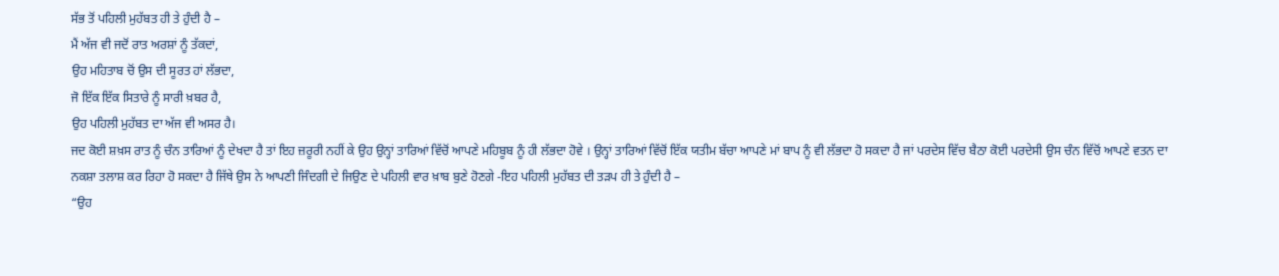ਸੱਭ ਤੋਂ ਪਹਿਲੀ ਮੁਹੱਬਤ ਹੀ ਤੇ ਹੁੰਦੀ ਹੈ –
ਮੈਂ ਅੱਜ ਵੀ ਜਦੋਂ ਰਾਤ ਅਰਸ਼ਾਂ ਨੂੰ ਤੱਕਦਾਂ,
ਉਹ ਮਹਿਤਾਬ ਚੋਂ ਉਸ ਦੀ ਸੂਰਤ ਹਾਂ ਲੱਭਦਾ,
ਜੋ ਇੱਕ ਇੱਕ ਸਿਤਾਰੇ ਨੂੰ ਸਾਰੀ ਖ਼ਬਰ ਹੈ,
ਉਹ ਪਹਿਲੀ ਮੁਹੱਬਤ ਦਾ ਅੱਜ ਵੀ ਅਸਰ ਹੈ।
ਜਦ ਕੋਈ ਸ਼ਖ਼ਸ ਰਾਤ ਨੂੰ ਚੰਨ ਤਾਰਿਆਂ ਨੂੰ ਦੇਖਦਾ ਹੈ ਤਾਂ ਇਹ ਜ਼ਰੂਰੀ ਨਹੀਂ ਕੇ ਉਹ ਉਨ੍ਹਾਂ ਤਾਰਿਆਂ ਵਿੱਚੋਂ ਆਪਣੇ ਮਹਿਬੂਬ ਨੂੰ ਹੀ ਲੱਭਦਾ ਹੋਵੇ । ਉਨ੍ਹਾਂ ਤਾਰਿਆਂ ਵਿੱਚੋਂ ਇੱਕ ਯਤੀਮ ਬੱਚਾ ਆਪਣੇ ਮਾਂ ਬਾਪ ਨੂੰ ਵੀ ਲੱਭਦਾ ਹੋ ਸਕਦਾ ਹੈ ਜਾਂ ਪਰਦੇਸ ਵਿੱਚ ਬੈਠਾ ਕੋਈ ਪਰਦੇਸੀ ਉਸ ਚੰਨ ਵਿੱਚੋਂ ਆਪਣੇ ਵਤਨ ਦਾ ਨਕਸ਼ਾ ਤਲਾਸ਼ ਕਰ ਰਿਹਾ ਹੋ ਸਕਦਾ ਹੈ ਜਿੱਥੇ ਉਸ ਨੇ ਆਪਣੀ ਜਿੰਦਗੀ ਦੇ ਜਿਉਣ ਦੇ ਪਹਿਲੀ ਵਾਰ ਖ਼ਾਬ ਬੁਣੇ ਹੋਣਗੇ -ਇਹ ਪਹਿਲੀ ਮੁਹੱਬਤ ਦੀ ਤੜਪ ਹੀ ਤੇ ਹੁੰਦੀ ਹੈ –
“ਉਹ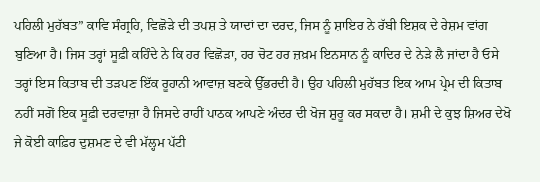ਪਹਿਲੀ ਮੁਹੱਬਤ” ਕਾਵਿ ਸੰਗ੍ਰਹਿ, ਵਿਛੋੜੇ ਦੀ ਤਪਸ਼ ਤੇ ਯਾਦਾਂ ਦਾ ਦਰਦ, ਜਿਸ ਨੂੰ ਸ਼ਾਇਰ ਨੇ ਰੱਬੀ ਇਸ਼ਕ ਦੇ ਰੇਸ਼ਮ ਵਾਂਗ ਬੁਣਿਆ ਹੈ। ਜਿਸ ਤਰ੍ਹਾਂ ਸੂਫ਼ੀ ਕਹਿੰਦੇ ਨੇ ਕਿ ਹਰ ਵਿਛੋੜਾ, ਹਰ ਚੋਟ ਹਰ ਜ਼ਖ਼ਮ ਇਨਸਾਨ ਨੂੰ ਕਾਦਿਰ ਦੇ ਨੇੜੇ ਲੈ ਜਾਂਦਾ ਹੈ ਓਸੇ ਤਰ੍ਹਾਂ ਇਸ ਕਿਤਾਬ ਦੀ ਤੜਪਣ ਇੱਕ ਰੂਹਾਨੀ ਆਵਾਜ਼ ਬਣਕੇ ਉੱਭਰਦੀ ਹੈ। ਉਹ ਪਹਿਲੀ ਮੁਹੱਬਤ ਇਕ ਆਮ ਪ੍ਰੇਮ ਦੀ ਕਿਤਾਬ ਨਹੀਂ ਸਗੋਂ ਇਕ ਸੂਫ਼ੀ ਦਰਵਾਜ਼ਾ ਹੈ ਜਿਸਦੇ ਰਾਹੀਂ ਪਾਠਕ ਆਪਣੇ ਅੰਦਰ ਦੀ ਖੋਜ ਸ਼ੁਰੂ ਕਰ ਸਕਦਾ ਹੈ। ਸ਼ਮੀ ਦੇ ਕੁਝ ਸ਼ਿਅਰ ਦੇਖੋ
ਜੇ ਕੋਈ ਕਾਫ਼ਿਰ ਦੁਸ਼ਮਣ ਦੇ ਵੀ ਮੱਲ੍ਹਮ ਪੱਟੀ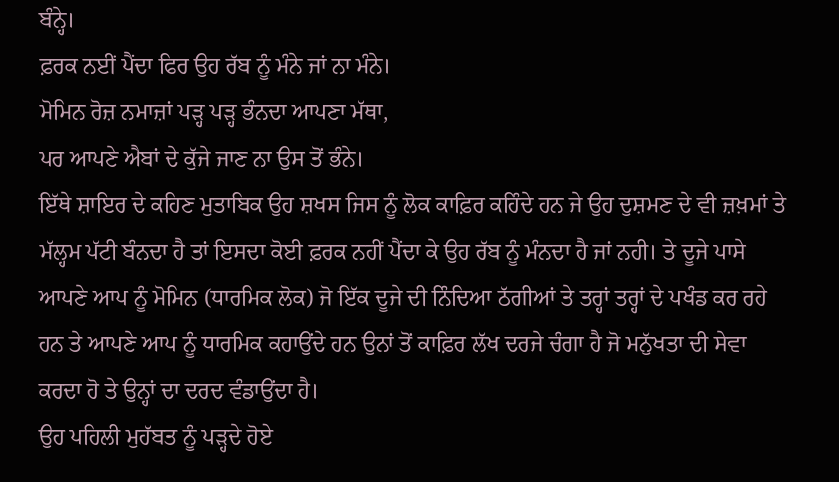ਬੰਨ੍ਹੇ।
ਫ਼ਰਕ ਨਈਂ ਪੈਂਦਾ ਫਿਰ ਉਹ ਰੱਬ ਨੂੰ ਮੰਨੇ ਜਾਂ ਨਾ ਮੰਨੇ।
ਮੋਮਿਨ ਰੋਜ਼ ਨਮਾਜ਼ਾਂ ਪੜ੍ਹ ਪੜ੍ਹ ਭੰਨਦਾ ਆਪਣਾ ਮੱਥਾ,
ਪਰ ਆਪਣੇ ਐਬਾਂ ਦੇ ਕੁੱਜੇ ਜਾਣ ਨਾ ਉਸ ਤੋਂ ਭੰਨੇ।
ਇੱਥੇ ਸ਼ਾਇਰ ਦੇ ਕਹਿਣ ਮੁਤਾਬਿਕ ਉਹ ਸ਼ਖਸ ਜਿਸ ਨੂੰ ਲੋਕ ਕਾਫ਼ਿਰ ਕਹਿੰਦੇ ਹਨ ਜੇ ਉਹ ਦੁਸ਼ਮਣ ਦੇ ਵੀ ਜ਼ਖ਼ਮਾਂ ਤੇ ਮੱਲ੍ਹਮ ਪੱਟੀ ਬੰਨਦਾ ਹੈ ਤਾਂ ਇਸਦਾ ਕੋਈ ਫ਼ਰਕ ਨਹੀਂ ਪੈਂਦਾ ਕੇ ਉਹ ਰੱਬ ਨੂੰ ਮੰਨਦਾ ਹੈ ਜਾਂ ਨਹੀ। ਤੇ ਦੂਜੇ ਪਾਸੇ ਆਪਣੇ ਆਪ ਨੂੰ ਮੋਮਿਨ (ਧਾਰਮਿਕ ਲੋਕ) ਜੋ ਇੱਕ ਦੂਜੇ ਦੀ ਨਿੰਦਿਆ ਠੱਗੀਆਂ ਤੇ ਤਰ੍ਹਾਂ ਤਰ੍ਹਾਂ ਦੇ ਪਖੰਡ ਕਰ ਰਹੇ ਹਨ ਤੇ ਆਪਣੇ ਆਪ ਨੂੰ ਧਾਰਮਿਕ ਕਹਾਉਂਦੇ ਹਨ ਉਨਾਂ ਤੋਂ ਕਾਫ਼ਿਰ ਲੱਖ ਦਰਜੇ ਚੰਗਾ ਹੈ ਜੋ ਮਨੁੱਖਤਾ ਦੀ ਸੇਵਾ ਕਰਦਾ ਹੋ ਤੇ ਉਨ੍ਹਾਂ ਦਾ ਦਰਦ ਵੰਡਾਉਂਦਾ ਹੈ।
ਉਹ ਪਹਿਲੀ ਮੁਹੱਬਤ ਨੂੰ ਪੜ੍ਹਦੇ ਹੋਏ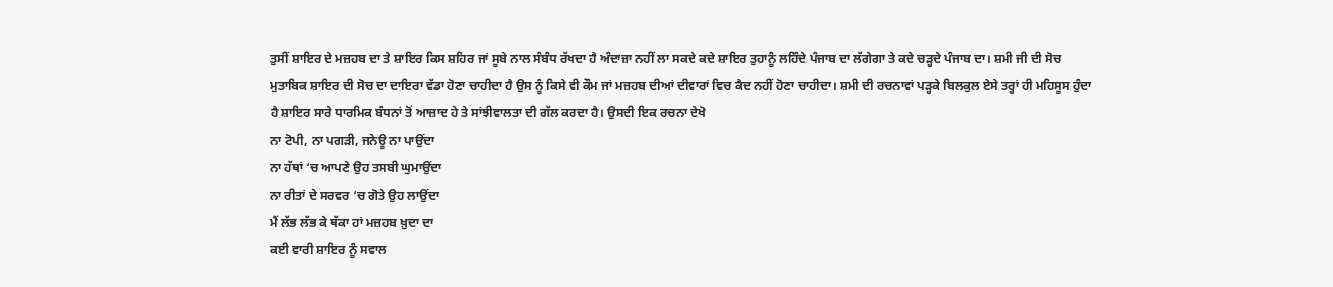ਤੁਸੀਂ ਸ਼ਾਇਰ ਦੇ ਮਜ਼ਹਬ ਦਾ ਤੇ ਸ਼ਾਇਰ ਕਿਸ ਸ਼ਹਿਰ ਜਾਂ ਸੂਬੇ ਨਾਲ ਸੰਬੰਧ ਰੱਖਦਾ ਹੈ ਅੰਦਾਜ਼ਾ ਨਹੀਂ ਲਾ ਸਕਦੇ ਕਦੇ ਸ਼ਾਇਰ ਤੁਹਾਨੂੰ ਲਹਿੰਦੇ ਪੰਜਾਬ ਦਾ ਲੱਗੇਗਾ ਤੇ ਕਦੇ ਚੜ੍ਹਦੇ ਪੰਜਾਬ ਦਾ। ਸ਼ਮੀ ਜੀ ਦੀ ਸੋਚ ਮੁਤਾਬਿਕ ਸ਼ਾਇਰ ਦੀ ਸੋਚ ਦਾ ਦਾਇਰਾ ਵੱਡਾ ਹੋਣਾ ਚਾਹੀਦਾ ਹੈ ਉਸ ਨੂੰ ਕਿਸੇ ਵੀ ਕੌਮ ਜਾਂ ਮਜ਼ਹਬ ਦੀਆਂ ਦੀਵਾਰਾਂ ਵਿਚ ਕੈਦ ਨਹੀਂ ਹੋਣਾ ਚਾਹੀਦਾ। ਸ਼ਮੀ ਦੀ ਰਚਨਾਵਾਂ ਪੜ੍ਹਕੇ ਬਿਲਕੁਲ ਏਸੇ ਤਰ੍ਹਾਂ ਹੀ ਮਹਿਸੂਸ ਹੁੰਦਾ ਹੈ ਸ਼ਾਇਰ ਸਾਰੇ ਧਾਰਮਿਕ ਬੰਧਨਾਂ ਤੋਂ ਆਜ਼ਾਦ ਹੇ ਤੇ ਸਾਂਝੀਵਾਲਤਾ ਦੀ ਗੱਲ ਕਰਦਾ ਹੈ। ਉਸਦੀ ਇਕ ਰਚਨਾ ਦੇਖੋ
ਨਾ ਟੋਪੀ, ਨਾ ਪਗੜੀ, ਜਨੇਊ ਨਾ ਪਾਉਂਦਾ
ਨਾ ਹੱਥਾਂ ‘ਚ ਆਪਣੇ ਉਹ ਤਸਬੀ ਘੁਮਾਉਂਦਾ
ਨਾ ਰੀਤਾਂ ਦੇ ਸਰਵਰ ‘ਚ ਗੋਤੇ ਉਹ ਲਾਉਂਦਾ
ਮੈਂ ਲੱਭ ਲੱਭ ਕੇ ਥੱਕਾ ਹਾਂ ਮਜ਼ਹਬ ਖ਼ੁਦਾ ਦਾ
ਕਈ ਵਾਰੀ ਸ਼ਾਇਰ ਨੂੰ ਸਵਾਲ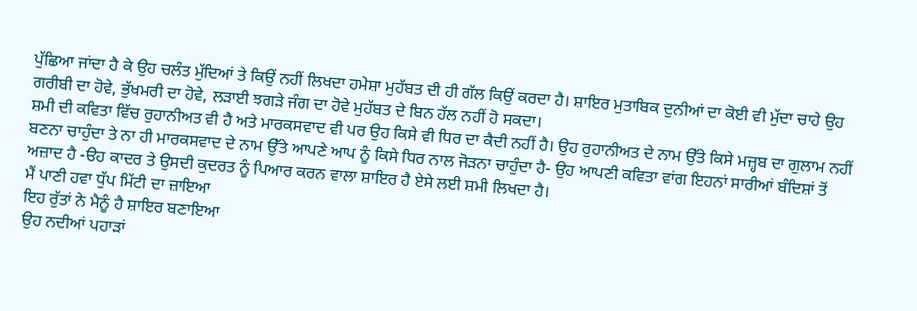ਪੁੱਛਿਆ ਜਾਂਦਾ ਹੈ ਕੇ ਉਹ ਚਲੰਤ ਮੁੱਦਿਆਂ ਤੇ ਕਿਉਂ ਨਹੀਂ ਲਿਖਦਾ ਹਮੇਸ਼ਾ ਮੁਹੱਬਤ ਦੀ ਹੀ ਗੱਲ ਕਿਉਂ ਕਰਦਾ ਹੈ। ਸ਼ਾਇਰ ਮੁਤਾਬਿਕ ਦੁਨੀਆਂ ਦਾ ਕੋਈ ਵੀ ਮੁੱਦਾ ਚਾਹੇ ਉਹ ਗਰੀਬੀ ਦਾ ਹੋਵੇ, ਭੁੱਖਮਰੀ ਦਾ ਹੋਵੇ, ਲੜਾਈ ਝਗੜੇ ਜੰਗ ਦਾ ਹੋਵੇ ਮੁਹੱਬਤ ਦੇ ਬਿਨ ਹੱਲ ਨਹੀਂ ਹੋ ਸਕਦਾ।
ਸ਼ਮੀ ਦੀ ਕਵਿਤਾ ਵਿੱਚ ਰੁਹਾਨੀਅਤ ਵੀ ਹੈ ਅਤੇ ਮਾਰਕਸਵਾਦ ਵੀ ਪਰ ਉਹ ਕਿਸੇ ਵੀ ਧਿਰ ਦਾ ਕੈਦੀ ਨਹੀਂ ਹੈ। ਉਹ ਰੁਹਾਨੀਅਤ ਦੇ ਨਾਮ ਉੱਤੇ ਕਿਸੇ ਮਜ਼੍ਹਬ ਦਾ ਗੁਲਾਮ ਨਹੀਂ ਬਣਨਾ ਚਾਹੁੰਦਾ ਤੇ ਨਾ ਹੀ ਮਾਰਕਸਵਾਦ ਦੇ ਨਾਮ ਉੱਤੇ ਆਪਣੇ ਆਪ ਨੂੰ ਕਿਸੇ ਧਿਰ ਨਾਲ ਜੋੜਨਾ ਚਾਹੁੰਦਾ ਹੈ- ਉਹ ਆਪਣੀ ਕਵਿਤਾ ਵਾਂਗ ਇਹਨਾਂ ਸਾਰੀਆਂ ਬੰਦਿਸ਼ਾਂ ਤੋਂ ਅਜ਼ਾਦ ਹੈ -ੳਹ ਕਾਦਰ ਤੇ ਉਸਦੀ ਕੁਦਰਤ ਨੂੰ ਪਿਆਰ ਕਰਨ ਵਾਲਾ ਸ਼ਾਇਰ ਹੈ ਏਸੇ ਲਈ ਸ਼ਮੀ ਲਿਖਦਾ ਹੈ।
ਮੈਂ ਪਾਣੀ ਹਵਾ ਧੁੱਪ ਮਿੱਟੀ ਦਾ ਜ਼ਾਇਆ
ਇਹ ਰੁੱਤਾਂ ਨੇ ਮੈਨੂੰ ਹੈ ਸ਼ਾਇਰ ਬਣਾਇਆ
ਉਹ ਨਦੀਆਂ ਪਹਾੜਾਂ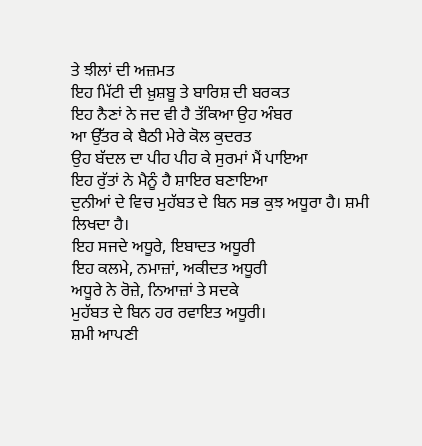ਤੇ ਝੀਲਾਂ ਦੀ ਅਜ਼ਮਤ
ਇਹ ਮਿੱਟੀ ਦੀ ਖ਼ੁਸ਼ਬੂ ਤੇ ਬਾਰਿਸ਼ ਦੀ ਬਰਕਤ
ਇਹ ਨੈਣਾਂ ਨੇ ਜਦ ਵੀ ਹੈ ਤੱਕਿਆ ਉਹ ਅੰਬਰ
ਆ ਉੱਤਰ ਕੇ ਬੈਠੀ ਮੇਰੇ ਕੋਲ ਕੁਦਰਤ
ਉਹ ਬੱਦਲ ਦਾ ਪੀਹ ਪੀਹ ਕੇ ਸੁਰਮਾਂ ਮੈਂ ਪਾਇਆ
ਇਹ ਰੁੱਤਾਂ ਨੇ ਮੈਨੂੰ ਹੈ ਸ਼ਾਇਰ ਬਣਾਇਆ
ਦੁਨੀਆਂ ਦੇ ਵਿਚ ਮੁਹੱਬਤ ਦੇ ਬਿਨ ਸਭ ਕੁਝ ਅਧੂਰਾ ਹੈ। ਸ਼ਮੀ ਲਿਖਦਾ ਹੈ।
ਇਹ ਸਜਦੇ ਅਧੂਰੇ, ਇਬਾਦਤ ਅਧੂਰੀ
ਇਹ ਕਲਮੇ, ਨਮਾਜ਼ਾਂ, ਅਕੀਦਤ ਅਧੂਰੀ
ਅਧੂਰੇ ਨੇ ਰੋਜ਼ੇ, ਨਿਆਜ਼ਾਂ ਤੇ ਸਦਕੇ
ਮੁਹੱਬਤ ਦੇ ਬਿਨ ਹਰ ਰਵਾਇਤ ਅਧੂਰੀ।
ਸ਼ਮੀ ਆਪਣੀ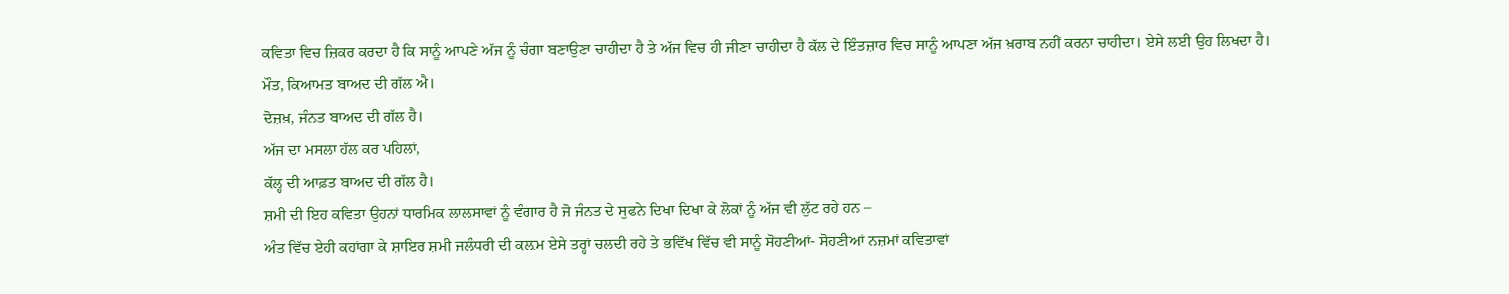ਕਵਿਤਾ ਵਿਚ ਜ਼ਿਕਰ ਕਰਦਾ ਹੈ ਕਿ ਸਾਨੂੰ ਆਪਣੇ ਅੱਜ ਨੂੰ ਚੰਗਾ ਬਣਾਉਣਾ ਚਾਹੀਦਾ ਹੈ ਤੇ ਅੱਜ ਵਿਚ ਹੀ ਜੀਣਾ ਚਾਹੀਦਾ ਹੈ ਕੱਲ ਦੇ ਇੰਤਜ਼ਾਰ ਵਿਚ ਸਾਨੂੰ ਆਪਣਾ ਅੱਜ ਖ਼ਰਾਬ ਨਹੀਂ ਕਰਨਾ ਚਾਹੀਦਾ। ਏਸੇ ਲਈ ਉਹ ਲਿਖਦਾ ਹੈ।
ਮੌਤ, ਕਿਆਮਤ ਬਾਅਦ ਦੀ ਗੱਲ ਐ।
ਦੋਜ਼ਖ਼, ਜੰਨਤ ਬਾਅਦ ਦੀ ਗੱਲ ਹੈ।
ਅੱਜ ਦਾ ਮਸਲਾ ਹੱਲ ਕਰ ਪਹਿਲਾਂ,
ਕੱਲ੍ਹ ਦੀ ਆਫ਼ਤ ਬਾਅਦ ਦੀ ਗੱਲ ਹੈ।
ਸ਼ਮੀ ਦੀ ਇਹ ਕਵਿਤਾ ਉਹਨਾਂ ਧਾਰਮਿਕ ਲਾਲਸਾਵਾਂ ਨੂੰ ਵੰਗਾਰ ਹੈ ਜੋ ਜੰਨਤ ਦੇ ਸੁਫਨੇ ਦਿਖਾ ਦਿਖਾ ਕੇ ਲੋਕਾਂ ਨੂੰ ਅੱਜ ਵੀ ਲੁੱਟ ਰਹੇ ਹਨ –
ਅੰਤ ਵਿੱਚ ਏਹੀ ਕਹਾਂਗਾ ਕੇ ਸ਼ਾਇਰ ਸ਼ਮੀ ਜਲੰਧਰੀ ਦੀ ਕਲ਼ਮ ਏਸੇ ਤਰ੍ਹਾਂ ਚਲਦੀ ਰਹੇ ਤੇ ਭਵਿੱਖ ਵਿੱਚ ਵੀ ਸਾਨੂੰ ਸੋਹਣੀਆਂ- ਸੋਹਣੀਆਂ ਨਜ਼ਮਾਂ ਕਵਿਤਾਵਾਂ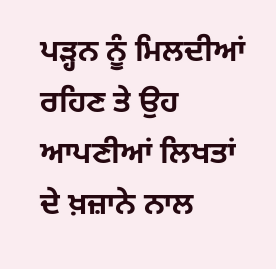ਪੜ੍ਹਨ ਨੂੰ ਮਿਲਦੀਆਂ ਰਹਿਣ ਤੇ ਉਹ ਆਪਣੀਆਂ ਲਿਖਤਾਂ ਦੇ ਖ਼ਜ਼ਾਨੇ ਨਾਲ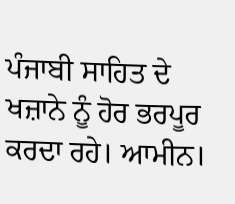ਪੰਜਾਬੀ ਸਾਹਿਤ ਦੇ ਖਜ਼ਾਨੇ ਨੂੰ ਹੋਰ ਭਰਪੂਰ ਕਰਦਾ ਰਹੇ। ਆਮੀਨ।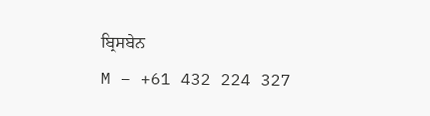ਬ੍ਰਿਸਬੇਨ
M – +61 432 224 327